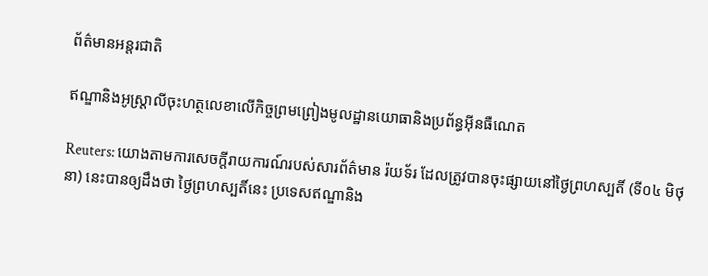ព័ត៌មានអន្តរជាតិ

ឥណ្ឌានិងអូស្រ្តាលីចុះហត្ថលេខាលើកិច្ចព្រមព្រៀងមូលដ្ឋានយោធានិងប្រព័ន្ធអ៊ីនធឺណេត

Reuters: យោងតាមការសេចក្តីរាយការណ៍របស់សារព័ត៌មាន រ៉យទ័រ ដែលត្រូវបានចុះផ្សាយនៅថ្ងៃព្រហស្បតិ៍ (ទី០៤ មិថុនា) នេះបានឲ្យដឹងថា ថ្ងៃព្រហស្បតិ៍នេះ ប្រទេសឥណ្ឌានិង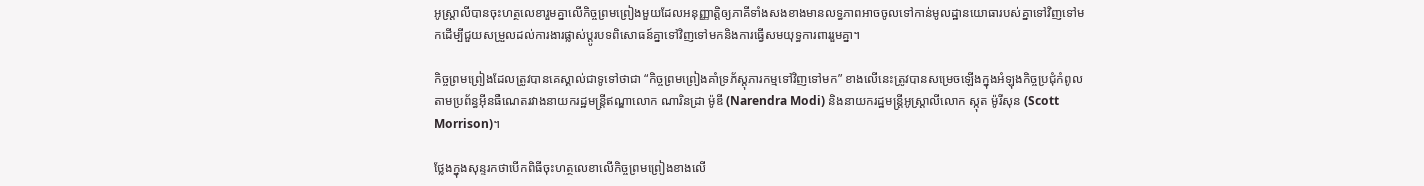អូស្រ្តាលីបានចុះហត្ថលេខារួមគ្នាលើកិច្ចព្រមព្រៀងមួយដែលអនុញ្ញាត្តិឲ្យភាគីទាំងសងខាងមានលទ្ធភាពអាចចូលទៅកាន់មូលដ្ឋានយោធារបស់គ្នាទៅវិញទៅមកដើម្បីជួយសម្រួលដល់ការងារផ្លាស់ប្តូរបទពិសោធន៍គ្នាទៅវិញទៅមកនិងការធ្វើសមយុទ្ធការពាររួមគ្នា។

កិច្ចព្រមព្រៀងដែលត្រូវបានគេស្គាល់ជាទូទៅថាជា “កិច្ចព្រមព្រៀងគាំទ្រភ័ស្តុភារកម្មទៅវិញទៅមក” ខាងលើនេះត្រូវបានសម្រេចឡើងក្នុងអំឡុងកិច្ចប្រជុំកំពូលតាមប្រព័ន្ធអ៊ីនធឺណេតរវាងនាយករដ្ឋមន្រ្តីឥណ្ឌាលោក ណារិនដ្រា ម៉ូឌី (Narendra Modi) និងនាយករដ្ឋមន្រ្តីអូស្ត្រាលីលោក ស្កុត ម៉ូរីសុន (Scott Morrison)។

ថ្លែងក្នុងសុន្ទរកថាបើកពិធីចុះហត្ថលេខាលើកិច្ចព្រមព្រៀងខាងលើ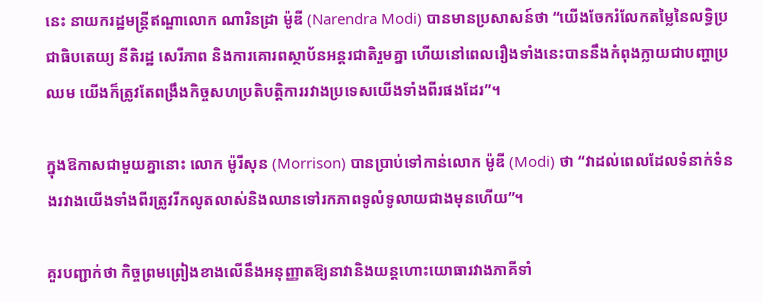នេះ នាយករដ្ឋមន្រ្តីឥណ្ឌាលោក ណារិនដ្រា ម៉ូឌី (Narendra Modi) បានមានប្រសាសន៍ថា “យើងចែករំលែកតម្លៃនៃលទ្ធិប្រជាធិបតេយ្យ នីតិរដ្ឋ សេរីភាព និងការគោរពស្ថាប័នអន្តរជាតិរួមគ្នា ហើយនៅពេលរឿងទាំងនេះបាននឹងកំពុងក្លាយជាបញ្ហាប្រឈម យើងក៏ត្រូវតែពង្រឹងកិច្ចសហប្រតិបត្តិការរវាងប្រទេសយើងទាំងពីរផងដែរ”។

ក្នុងឱកាសជាមួយគ្នានោះ លោក ម៉ូរីសុន (Morrison) បានប្រាប់ទៅកាន់លោក ម៉ូឌី (Modi) ថា “វាដល់ពេលដែលទំនាក់ទំនងរវាងយើងទាំងពីរត្រូវរីកលូតលាស់និងឈានទៅរកភាពទូលំទូលាយជាងមុនហើយ”។

គួរបញ្ជាក់ថា កិច្ចព្រមព្រៀងខាងលើនឹងអនុញ្ញាតឱ្យនាវានិងយន្តហោះយោធារវាងភាគីទាំ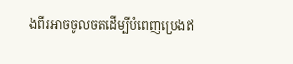ងពីរអាចចូលចតដើម្បីបំពេញប្រេងឥ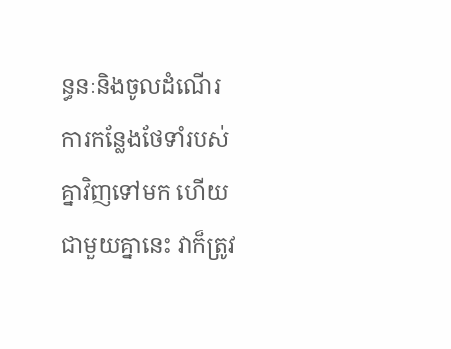ន្ធនៈនិងចូលដំណើរការកន្លែងថែទាំរបស់គ្នាវិញទៅមក ហើយជាមួយគ្នានេះ វាក៏ត្រូវ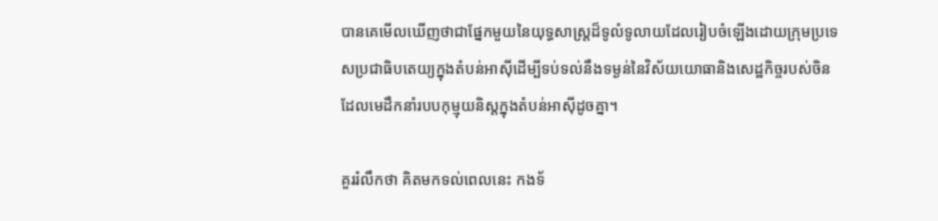បានគេមើលឃើញថាជាផ្នែកមួយនៃយុទ្ធសាស្ត្រដ៏ទូលំទូលាយដែលរៀបចំឡើងដោយក្រុមប្រទេសប្រជាធិបតេយ្យក្នុងតំបន់អាស៊ីដើម្បីទប់ទល់នឹងទម្ងន់នៃវិស័យយោធានិងសេដ្ឋកិច្ចរបស់ចិនដែលមេដឹកនាំរបបកុម្មុយនិស្តក្នុងតំបន់អាស៊ីដូចគ្នា។

គួររំលឹកថា គិតមកទល់ពេលនេះ កងទ័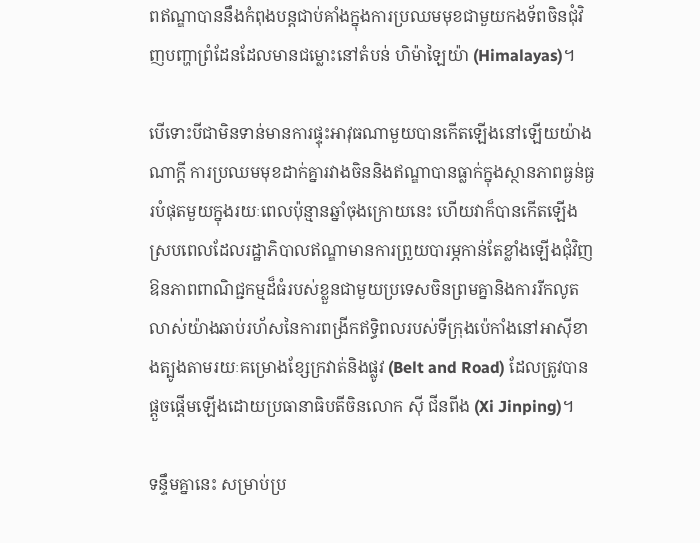ពឥណ្ឌាបាននឹងកំពុងបន្តជាប់គាំងក្នុងការប្រឈមមុខជាមួយកងទ័ពចិនជុំវិញបញ្ហាព្រំដែនដែលមានជម្លោះនៅតំបន់ ហិម៉ាឡៃយ៉ា (Himalayas)។

បើទោះបីជាមិនទាន់មានការផ្ទុះអាវុធណាមួយបានកើតឡើងនៅឡើយយ៉ាងណាក្តី ការប្រឈមមុខដាក់គ្នារវាងចិននិងឥណ្ឌាបានធ្លាក់ក្នុងស្ថានភាពធ្ងន់ធ្ងរបំផុតមួយក្នុងរយៈពេលប៉ុន្មានឆ្នាំចុងក្រោយនេះ ហើយវាក៏បានកើតឡើងស្របពេលដែលរដ្ឋាភិបាលឥណ្ឌាមានការព្រួយបារម្ភកាន់តែខ្លាំងឡើងជុំវិញឱនភាពពាណិជ្ជកម្មដ៏ធំរបស់ខ្លួនជាមួយប្រទេសចិនព្រមគ្នានិងការរីកលូតលាស់យ៉ាងឆាប់រហ័សនៃការពង្រីកឥទ្ធិពលរបស់ទីក្រុងប៉េកាំងនៅអាស៊ីខាងត្បូងតាមរយៈគម្រោងខ្សែក្រវាត់និងផ្លូវ (Belt and Road) ដែលត្រូវបានផ្តួចផ្តើមឡើងដោយប្រធានាធិបតីចិនលោក ស៊ី ជីនពីង (Xi Jinping)។

ទន្ទឹមគ្នានេះ សម្រាប់ប្រ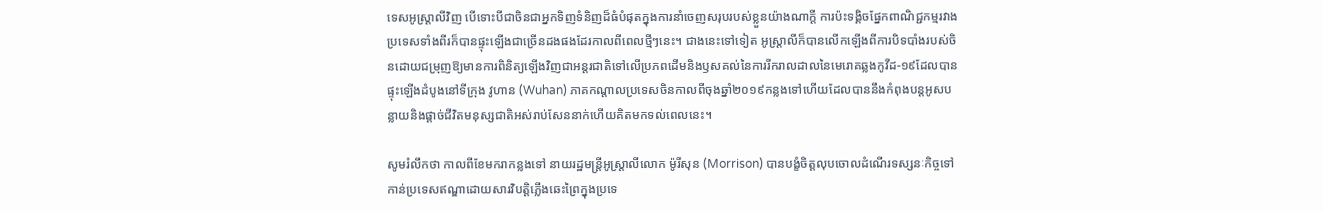ទេសអូស្រ្តាលីវិញ បើទោះបីជាចិនជាអ្នកទិញទំនិញដ៏ធំបំផុតក្នុងការនាំចេញសរុបរបស់ខ្លួនយ៉ាងណាក្តី ការប៉ះទង្គិចផ្នែកពាណិជ្ជកម្មរវាងប្រទេសទាំងពីរក៏បានផ្ទុះឡើងជាច្រើនដងផងដែរកាលពីពេលថ្មីៗនេះ។ ជាងនេះទៅទៀត អូស្រ្តាលីក៏បានលើកឡើងពីការបិទបាំងរបស់ចិនដោយជម្រុញឱ្យមានការពិនិត្យឡើងវិញជាអន្តរជាតិទៅលើប្រភពដើមនិងឫសគល់នៃការរីករាលដាលនៃមេរោគឆ្លងកូវីដ-១៩ដែលបានផ្ទុះឡើងដំបូងនៅទីក្រុង វូហាន (Wuhan) ភាគកណ្តាលប្រទេសចិនកាលពីចុងឆ្នាំ២០១៩កន្លងទៅហើយដែលបាននឹងកំពុងបន្តអូសបន្លាយនិងផ្តាច់ជីវិតមនុស្សជាតិអស់រាប់សែននាក់ហើយគិតមកទល់ពេលនេះ។

សូមរំលឹកថា កាលពីខែមករាកន្លងទៅ នាយរដ្ឋមន្រ្តីអូស្រ្តាលីលោក ម៉ូរីសុន (Morrison) បានបង្ខំចិត្តលុបចោលដំណើរទស្សនៈកិច្ចទៅកាន់ប្រទេសឥណ្ឌាដោយសារវិបត្តិភ្លើងឆេះព្រៃក្នុងប្រទេ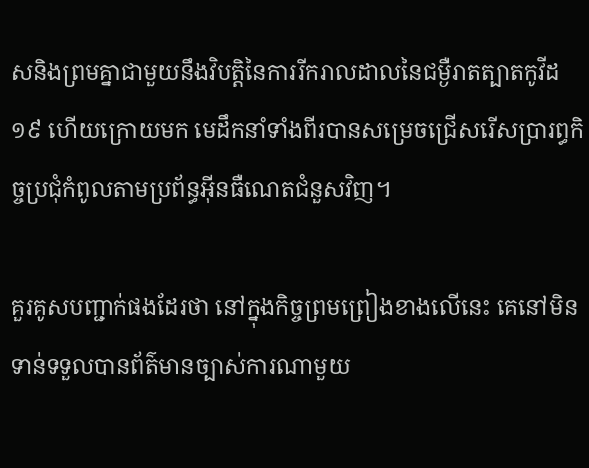សនិងព្រមគ្នាជាមួយនឹងវិបត្តិនៃការរីករាលដាលនៃជម្ងឺរាតត្បាតកូវីដ១៩ ហើយក្រោយមក មេដឹកនាំទាំងពីរបានសម្រេចជ្រើសរើសប្រារព្ធកិច្ចប្រជុំកំពូលតាមប្រព័ន្ធអ៊ីនធឺណេតជំនួសវិញ។

គួរគូសបញ្ជាក់ផងដែរថា នៅក្នុងកិច្ចព្រមព្រៀងខាងលើនេះ គេនៅមិនទាន់ទទួលបានព័ត៌មានច្បាស់ការណាមួយ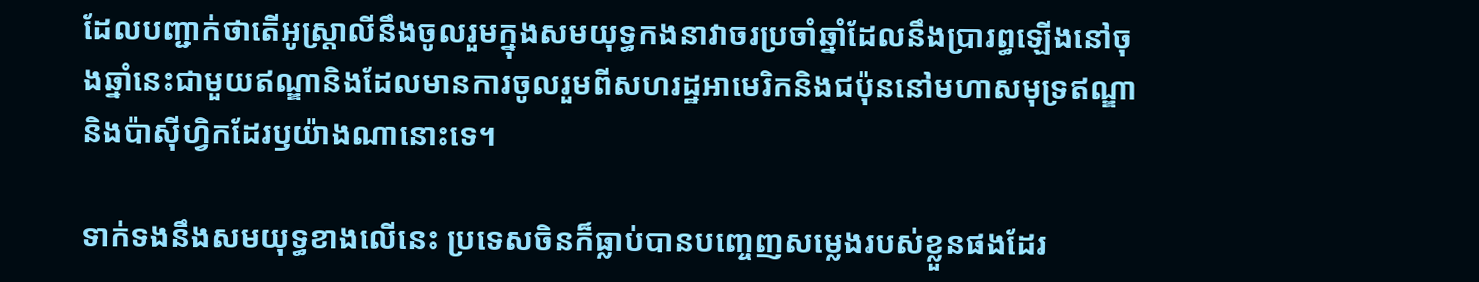ដែលបញ្ជាក់ថាតើអូស្រ្តាលីនឹងចូលរួមក្នុងសមយុទ្ធកងនាវាចរប្រចាំឆ្នាំដែលនឹងប្រារព្ធឡើងនៅចុងឆ្នាំនេះជាមួយឥណ្ឌានិងដែលមានការចូលរួមពីសហរដ្ឋអាមេរិកនិងជប៉ុននៅមហាសមុទ្រឥណ្ឌានិងប៉ាស៊ីហ្វិកដែរឫយ៉ាងណានោះទេ។

ទាក់ទងនឹងសមយុទ្ធខាងលើនេះ ប្រទេសចិនក៏ធ្លាប់បានបញ្ចេញសម្លេងរបស់ខ្លួនផងដែរ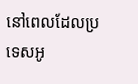នៅពេលដែលប្រទេសអូ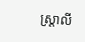ស្ត្រាលី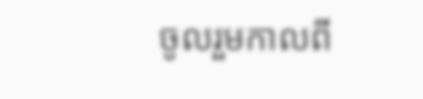ចូលរួមកាលពី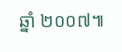ឆ្នាំ ២០០៧៕